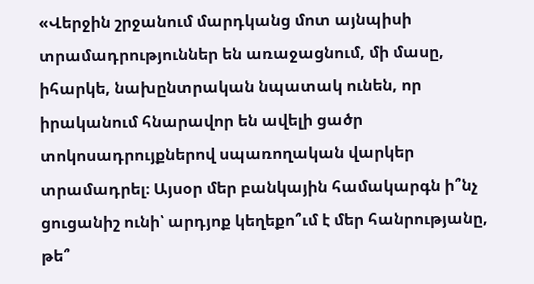«Վերջին շրջանում մարդկանց մոտ այնպիսի տրամադրություններ են առաջացնում, մի մասը, իհարկե, նախընտրական նպատակ ունեն, որ իրականում հնարավոր են ավելի ցածր տոկոսադրույքներով սպառողական վարկեր տրամադրել։ Այսօր մեր բանկային համակարգն ի՞նչ ցուցանիշ ունի՝ արդյոք կեղեքո՞ւմ է մեր հանրությանը, թե՞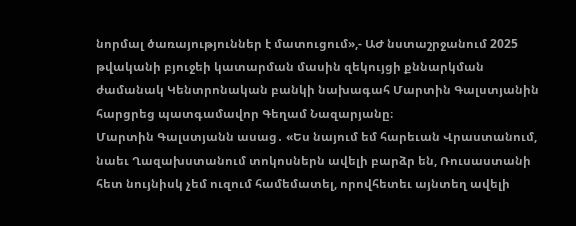նորմալ ծառայություններ է մատուցում»,- ԱԺ նստաշրջանում 2025 թվականի բյուջեի կատարման մասին զեկույցի քննարկման ժամանակ Կենտրոնական բանկի նախագահ Մարտին Գալստյանին հարցրեց պատգամավոր Գեղամ Նազարյանը։
Մարտին Գալստյանն ասաց․ «Ես նայում եմ հարեւան Վրաստանում, նաեւ Ղազախստանում տոկոսներն ավելի բարձր են, Ռուսաստանի հետ նույնիսկ չեմ ուզում համեմատել, որովհետեւ այնտեղ ավելի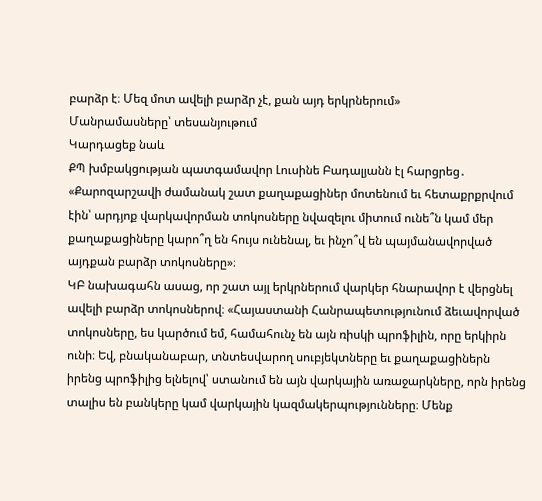բարձր է։ Մեզ մոտ ավելի բարձր չէ, քան այդ երկրներում»
Մանրամասները՝ տեսանյութում
Կարդացեք նաև
ՔՊ խմբակցության պատգամավոր Լուսինե Բադալյանն էլ հարցրեց․ «Քարոզարշավի ժամանակ շատ քաղաքացիներ մոտենում եւ հետաքրքրվում էին՝ արդյոք վարկավորման տոկոսները նվազելու միտում ունե՞ն կամ մեր քաղաքացիները կարո՞ղ են հույս ունենալ, եւ ինչո՞վ են պայմանավորված այդքան բարձր տոկոսները»։
ԿԲ նախագահն ասաց, որ շատ այլ երկրներում վարկեր հնարավոր է վերցնել ավելի բարձր տոկոսներով։ «Հայաստանի Հանրապետությունում ձեւավորված տոկոսները, ես կարծում եմ, համահունչ են այն ռիսկի պրոֆիլին, որը երկիրն ունի։ Եվ, բնականաբար, տնտեսվարող սուբյեկտները եւ քաղաքացիներն իրենց պրոֆիլից ելնելով՝ ստանում են այն վարկային առաջարկները, որն իրենց տալիս են բանկերը կամ վարկային կազմակերպությունները։ Մենք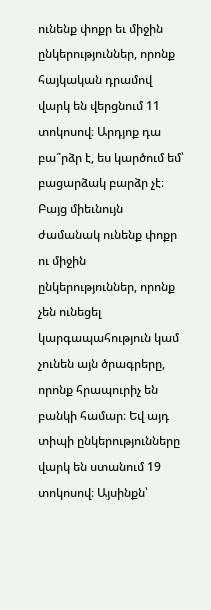ունենք փոքր եւ միջին ընկերություններ, որոնք հայկական դրամով վարկ են վերցնում 11 տոկոսով։ Արդյոք դա բա՞րձր է, ես կարծում եմ՝ բացարձակ բարձր չէ։ Բայց միեւնույն ժամանակ ունենք փոքր ու միջին ընկերություններ, որոնք չեն ունեցել կարգապահություն կամ չունեն այն ծրագրերը, որոնք հրապուրիչ են բանկի համար։ Եվ այդ տիպի ընկերությունները վարկ են ստանում 19 տոկոսով։ Այսինքն՝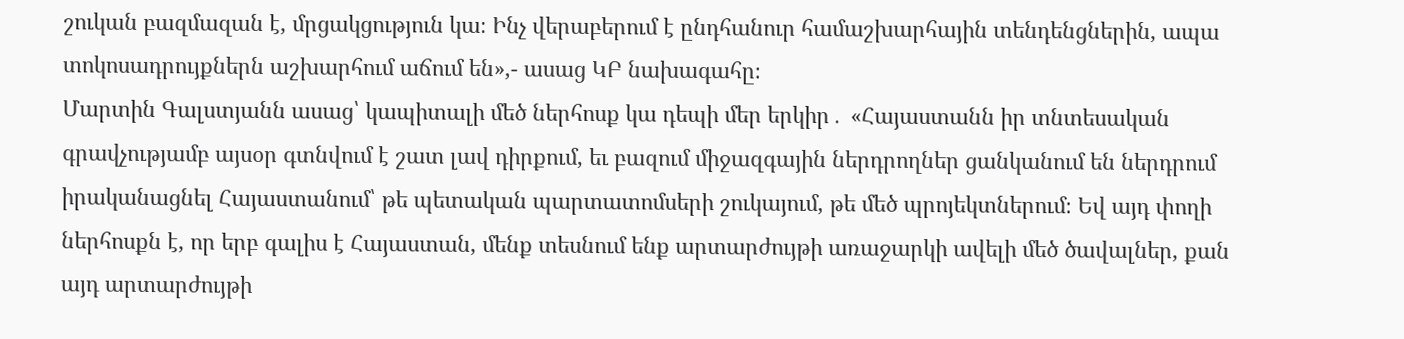շուկան բազմազան է, մրցակցություն կա։ Ինչ վերաբերում է ընդհանուր համաշխարհային տենդենցներին, ապա տոկոսադրույքներն աշխարհում աճում են»,- ասաց ԿԲ նախագահը։
Մարտին Գալստյանն ասաց՝ կապիտալի մեծ ներհոսք կա դեպի մեր երկիր․ «Հայաստանն իր տնտեսական գրավչությամբ այսօր գտնվում է շատ լավ դիրքում, եւ բազում միջազգային ներդրողներ ցանկանում են ներդրում իրականացնել Հայաստանում՝ թե պետական պարտատոմսերի շուկայում, թե մեծ պրոյեկտներում։ Եվ այդ փողի ներհոսքն է, որ երբ գալիս է Հայաստան, մենք տեսնում ենք արտարժույթի առաջարկի ավելի մեծ ծավալներ, քան այդ արտարժույթի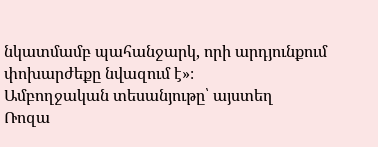նկատմամբ պահանջարկ, որի արդյունքում փոխարժեքը նվազում է»։
Ամբողջական տեսանյութը՝ այստեղ
Ռոզա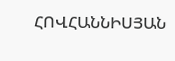ՀՈՎՀԱՆՆԻՍՅԱՆ